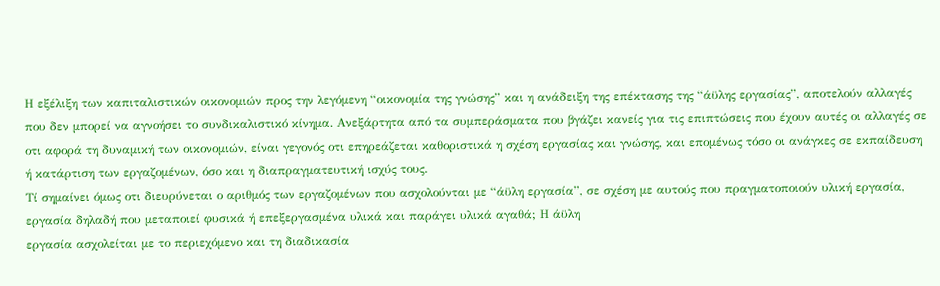Η εξέλιξη των καπιταλιστικών οικονομιών προς την λεγόμενη “οικονομία της γνώσης” και η ανάδειξη της επέκτασης της “άϋλης εργασίας”, αποτελούν αλλαγές που δεν μπορεί να αγνοήσει το συνδικαλιστικό κίνημα. Ανεξάρτητα από τα συμπεράσματα που βγάζει κανείς για τις επιπτώσεις που έχουν αυτές οι αλλαγές σε οτι αφορά τη δυναμική των οικονομιών, είναι γεγονός οτι επηρεάζεται καθοριστικά η σχέση εργασίας και γνώσης, και επομένως τόσο οι ανάγκες σε εκπαίδευση ή κατάρτιση των εργαζομένων, όσο και η διαπραγματευτική ισχύς τους.
Τί σημαίνει όμως οτι διευρύνεται ο αριθμός των εργαζομένων που ασχολούνται με “άϋλη εργασία”, σε σχέση με αυτούς που πραγματοποιούν υλική εργασία, εργασία δηλαδή που μεταποιεί φυσικά ή επεξεργασμένα υλικά και παράγει υλικά αγαθά; Η άϋλη
εργασία ασχολείται με το περιεχόμενο και τη διαδικασία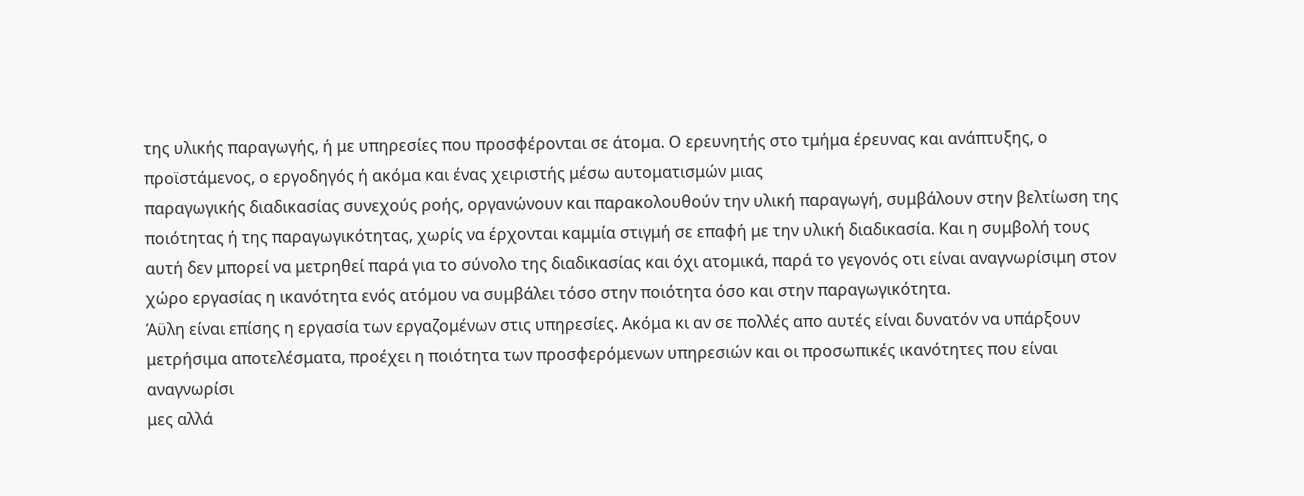της υλικής παραγωγής, ή με υπηρεσίες που προσφέρονται σε άτομα. Ο ερευνητής στο τμήμα έρευνας και ανάπτυξης, ο προϊστάμενος, ο εργοδηγός ή ακόμα και ένας χειριστής μέσω αυτοματισμών μιας
παραγωγικής διαδικασίας συνεχούς ροής, οργανώνουν και παρακολουθούν την υλική παραγωγή, συμβάλουν στην βελτίωση της ποιότητας ή της παραγωγικότητας, χωρίς να έρχονται καμμία στιγμή σε επαφή με την υλική διαδικασία. Και η συμβολή τους αυτή δεν μπορεί να μετρηθεί παρά για το σύνολο της διαδικασίας και όχι ατομικά, παρά το γεγονός οτι είναι αναγνωρίσιμη στον χώρο εργασίας η ικανότητα ενός ατόμου να συμβάλει τόσο στην ποιότητα όσο και στην παραγωγικότητα.
Άϋλη είναι επίσης η εργασία των εργαζομένων στις υπηρεσίες. Ακόμα κι αν σε πολλές απο αυτές είναι δυνατόν να υπάρξουν μετρήσιμα αποτελέσματα, προέχει η ποιότητα των προσφερόμενων υπηρεσιών και οι προσωπικές ικανότητες που είναι αναγνωρίσι
μες αλλά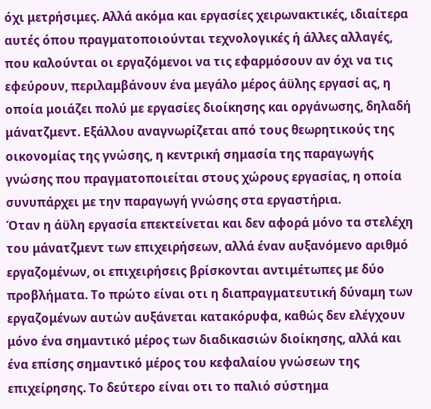όχι μετρήσιμες. Αλλά ακόμα και εργασίες χειρωνακτικές, ιδιαίτερα αυτές όπου πραγματοποιούνται τεχνολογικές ή άλλες αλλαγές, που καλούνται οι εργαζόμενοι να τις εφαρμόσουν αν όχι να τις εφεύρουν, περιλαμβάνουν ένα μεγάλο μέρος άϋλης εργασί ας, η οποία μοιάζει πολύ με εργασίες διοίκησης και οργάνωσης, δηλαδή μάνατζμεντ. Εξάλλου αναγνωρίζεται από τους θεωρητικούς της οικονομίας της γνώσης, η κεντρική σημασία της παραγωγής γνώσης που πραγματοποιείται στους χώρους εργασίας, η οποία συνυπάρχει με την παραγωγή γνώσης στα εργαστήρια.
Όταν η άϋλη εργασία επεκτείνεται και δεν αφορά μόνο τα στελέχη του μάνατζμεντ των επιχειρήσεων, αλλά έναν αυξανόμενο αριθμό εργαζομένων, οι επιχειρήσεις βρίσκονται αντιμέτωπες με δύο προβλήματα. Το πρώτο είναι οτι η διαπραγματευτική δύναμη των εργαζομένων αυτών αυξάνεται κατακόρυφα, καθώς δεν ελέγχουν μόνο ένα σημαντικό μέρος των διαδικασιών διοίκησης, αλλά και ένα επίσης σημαντικό μέρος του κεφαλαίου γνώσεων της επιχείρησης. Το δεύτερο είναι οτι το παλιό σύστημα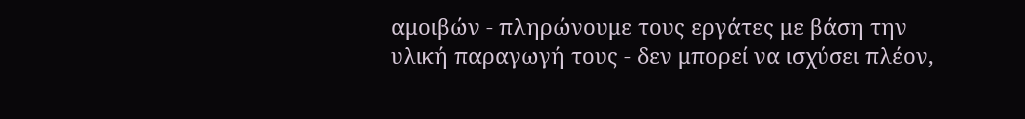αμοιβών - πληρώνουμε τους εργάτες με βάση την υλική παραγωγή τους - δεν μπορεί να ισχύσει πλέον,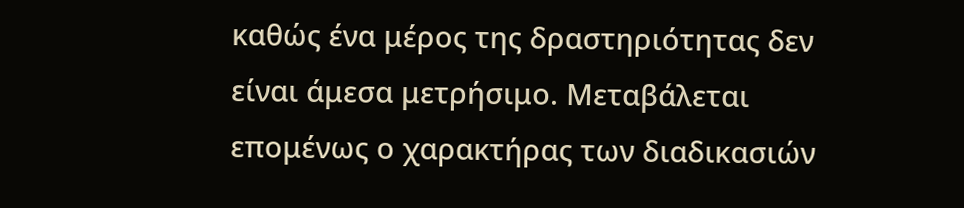καθώς ένα μέρος της δραστηριότητας δεν είναι άμεσα μετρήσιμο. Μεταβάλεται επομένως ο χαρακτήρας των διαδικασιών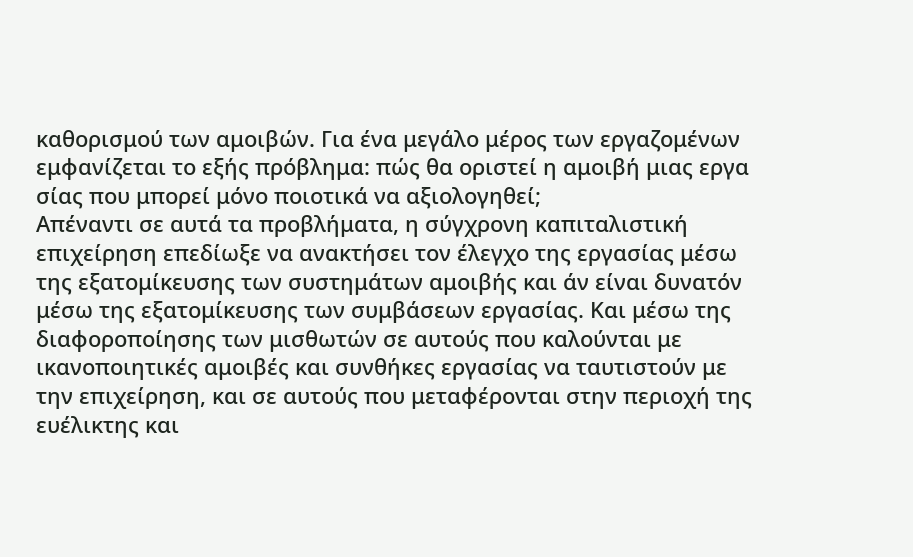καθορισμού των αμοιβών. Για ένα μεγάλο μέρος των εργαζομένων εμφανίζεται το εξής πρόβλημα: πώς θα οριστεί η αμοιβή μιας εργα σίας που μπορεί μόνο ποιοτικά να αξιολογηθεί;
Απέναντι σε αυτά τα προβλήματα, η σύγχρονη καπιταλιστική επιχείρηση επεδίωξε να ανακτήσει τον έλεγχο της εργασίας μέσω της εξατομίκευσης των συστημάτων αμοιβής και άν είναι δυνατόν μέσω της εξατομίκευσης των συμβάσεων εργασίας. Και μέσω της διαφοροποίησης των μισθωτών σε αυτούς που καλούνται με ικανοποιητικές αμοιβές και συνθήκες εργασίας να ταυτιστούν με την επιχείρηση, και σε αυτούς που μεταφέρονται στην περιοχή της ευέλικτης και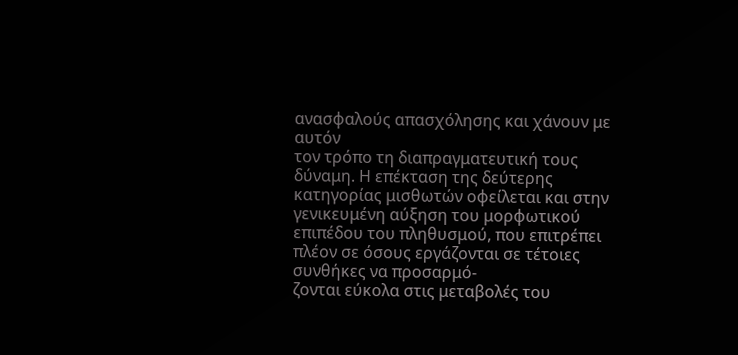ανασφαλούς απασχόλησης και χάνουν με αυτόν
τον τρόπο τη διαπραγματευτική τους δύναμη. Η επέκταση της δεύτερης κατηγορίας μισθωτών οφείλεται και στην γενικευμένη αύξηση του μορφωτικού επιπέδου του πληθυσμού, που επιτρέπει πλέον σε όσους εργάζονται σε τέτοιες συνθήκες να προσαρμό-
ζονται εύκολα στις μεταβολές του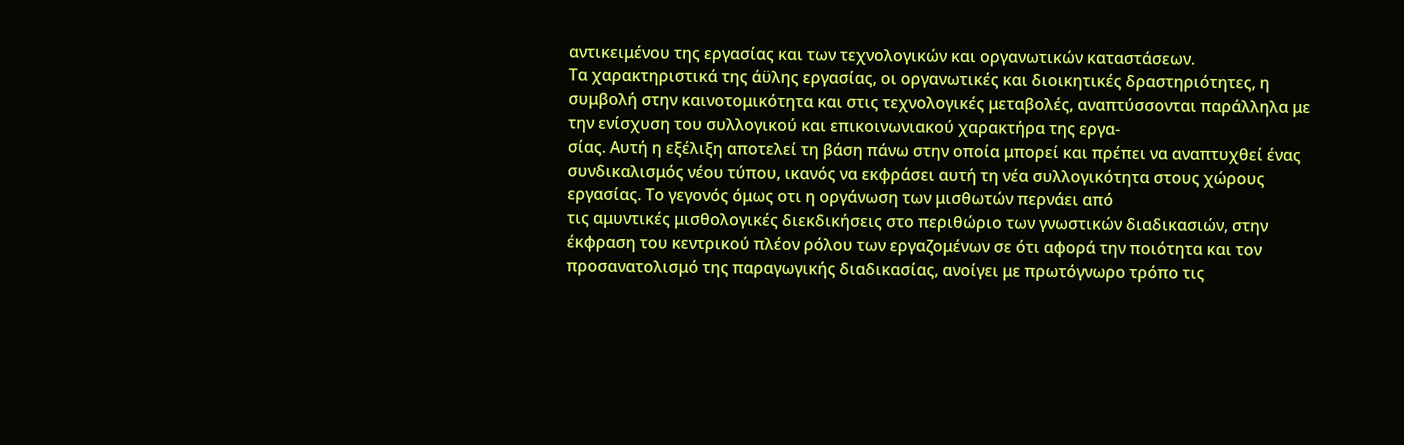αντικειμένου της εργασίας και των τεχνολογικών και οργανωτικών καταστάσεων.
Τα χαρακτηριστικά της άϋλης εργασίας, οι οργανωτικές και διοικητικές δραστηριότητες, η συμβολή στην καινοτομικότητα και στις τεχνολογικές μεταβολές, αναπτύσσονται παράλληλα με την ενίσχυση του συλλογικού και επικοινωνιακού χαρακτήρα της εργα-
σίας. Αυτή η εξέλιξη αποτελεί τη βάση πάνω στην οποία μπορεί και πρέπει να αναπτυχθεί ένας συνδικαλισμός νέου τύπου, ικανός να εκφράσει αυτή τη νέα συλλογικότητα στους χώρους εργασίας. Το γεγονός όμως οτι η οργάνωση των μισθωτών περνάει από
τις αμυντικές μισθολογικές διεκδικήσεις στο περιθώριο των γνωστικών διαδικασιών, στην έκφραση του κεντρικού πλέον ρόλου των εργαζομένων σε ότι αφορά την ποιότητα και τον προσανατολισμό της παραγωγικής διαδικασίας, ανοίγει με πρωτόγνωρο τρόπο τις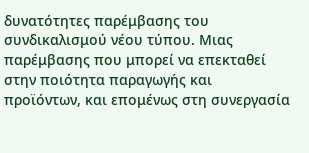δυνατότητες παρέμβασης του συνδικαλισμού νέου τύπου. Μιας παρέμβασης που μπορεί να επεκταθεί στην ποιότητα παραγωγής και προϊόντων, και επομένως στη συνεργασία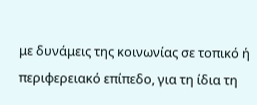με δυνάμεις της κοινωνίας σε τοπικό ή περιφερειακό επίπεδο, για τη ίδια τη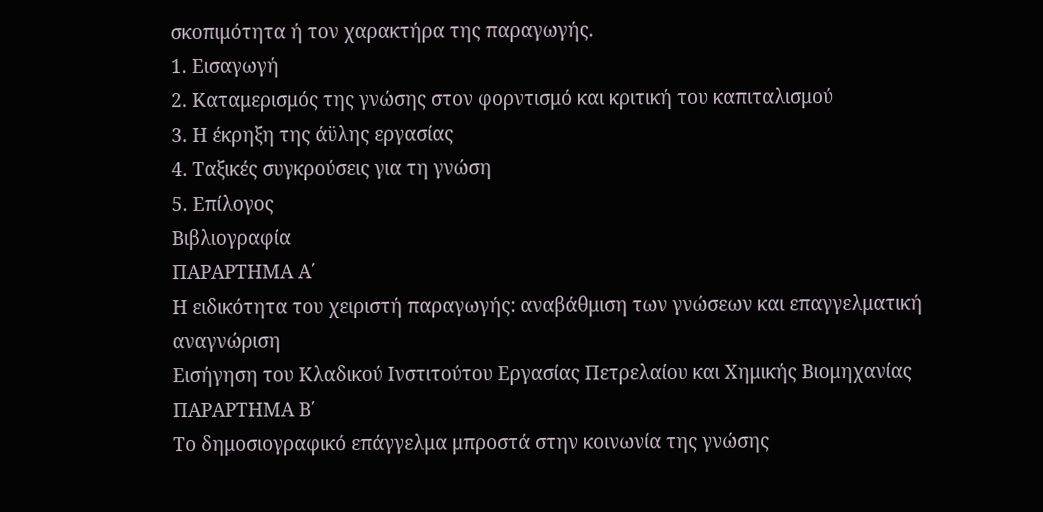σκοπιμότητα ή τον χαρακτήρα της παραγωγής.
1. Εισαγωγή
2. Καταμερισμός της γνώσης στον φορντισμό και κριτική του καπιταλισμού
3. Η έκρηξη της άϋλης εργασίας
4. Ταξικές συγκρούσεις για τη γνώση
5. Επίλογος
Βιβλιογραφία
ΠΑΡΑΡΤΗΜΑ Α΄
Η ειδικότητα του χειριστή παραγωγής: αναβάθμιση των γνώσεων και επαγγελματική αναγνώριση
Εισήγηση του Κλαδικού Ινστιτούτου Εργασίας Πετρελαίου και Χημικής Βιομηχανίας
ΠΑΡΑΡΤΗΜΑ Β΄
Το δημοσιογραφικό επάγγελμα μπροστά στην κοινωνία της γνώσης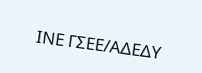ΙΝΕ ΓΣΕΕ/ΑΔΕΔΥ